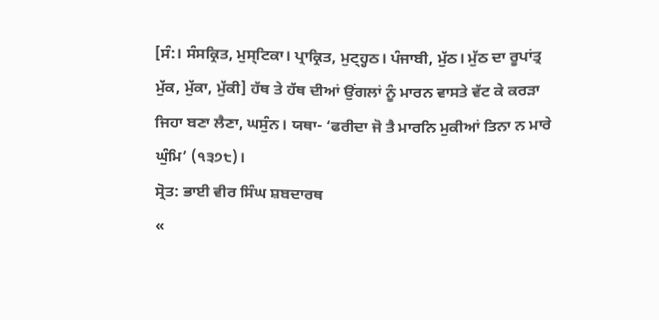[ਸੰ:। ਸੰਸਕ੍ਰਿਤ, ਮੁਸ੍ਟਿਕਾ। ਪ੍ਰਾਕ੍ਰਿਤ, ਮੁਟ੍ਹ੍ਹਠ। ਪੰਜਾਬੀ, ਮੁੱਠ। ਮੁੱਠ ਦਾ ਰੂਪਾਂਤ੍ਰ ਮੁੱਕ, ਮੁੱਕਾ, ਮੁੱਕੀ] ਹੱਥ ਤੇ ਹੱਥ ਦੀਆਂ ਉਂਗਲਾਂ ਨੂੰ ਮਾਰਨ ਵਾਸਤੇ ਵੱਟ ਕੇ ਕਰੜਾ ਜਿਹਾ ਬਣਾ ਲੈਣਾ, ਘਸੁੰਨ। ਯਥਾ- ‘ਫਰੀਦਾ ਜੋ ਤੈ ਮਾਰਨਿ ਮੁਕੀਆਂ ਤਿਨਾ ਨ ਮਾਰੇ ਘੁੰਮਿ’ (੧੩੭੮)।
ਸ੍ਰੋਤ: ਭਾਈ ਵੀਰ ਸਿੰਘ ਸ਼ਬਦਾਰਥ
«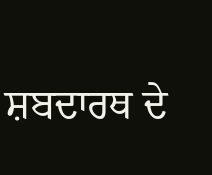ਸ਼ਬਦਾਰਥ ਦੇ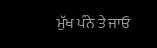ਮੁੱਖ ਪੰਨੇ ਤੇ ਜਾਓ